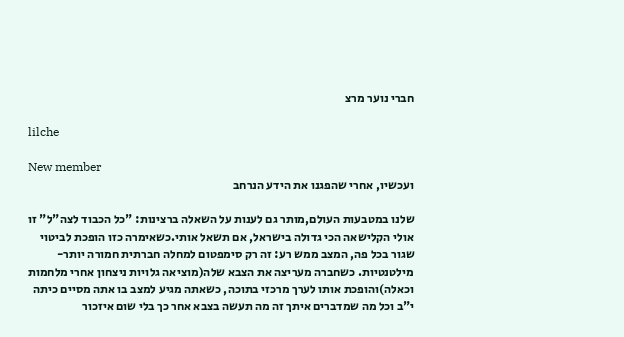חברי נוער מרצ

lilche

New member
ועכשיו, אחרי שהפגנו את הידע הנרחב

שלנו במטבעות העולם,מותר גם לענות על השאלה ברצינות: "כל הכבוד לצה"ל" זו אולי הקלישאה הכי גדולה בישראל, אם תשאל אותי.כשאימרה כזו הופכת לביטוי שגור בכל פה, המצב ממש רע: זה רק סימפטום למחלה חברתית חמורה יותר- מילטנטיות. כשחברה מעריצה את הצבא שלה(מוציאה גלויות ניצחון אחרי מלחמות וכאלה)והופכת אותו לערך מרכזי בתוכה, כשאתה מגיע למצב בו אתה מסיים כיתה י"ב וכל מה שמדברים איתך זה מה תעשה בצבא אחר כך בלי שום איזכור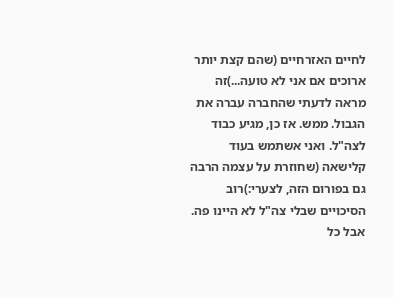לחיים האזרחיים (שהם קצת יותר ארוכים אם אני לא טועה...)זה מראה לדעתי שהחברה עברה את הגבול. ממש. אז כן, מגיע כבוד לצה"ל. ואני אשתמש בעוד קלישאה (שחוזרת על עצמה הרבה גם בפורום הזה, לצערי:)רוב הסיכויים שבלי צה"ל לא היינו פה. אבל כל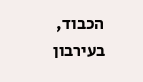הכבוד, בעירבון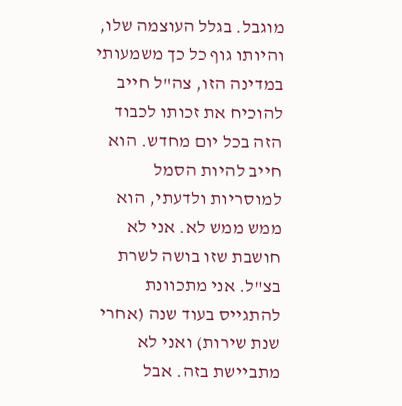מוגבל. בגלל העוצמה שלו, והיותו גוף כל כך משמעותי במדינה הזו, צה"ל חייב להוכיח את זכותו לכבוד הזה בכל יום מחדש. הוא חייב להיות הסמל למוסריות ולדעתי, הוא ממש ממש לא. אני לא חושבת שזו בושה לשרת בצ"ל. אני מתכוונת להתגייס בעוד שנה (אחרי שנת שירות) ואני לא מתביישת בזה. אבל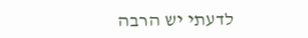לדעתי יש הרבה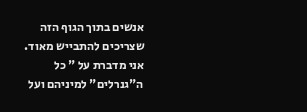אנשים בתוך הגוף הזה שצריכים להתבייש מאוד. אני מדברת על " כל ה"גנרלים" למיניהם ועל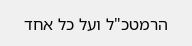הרמטכ"ל ועל כל אחד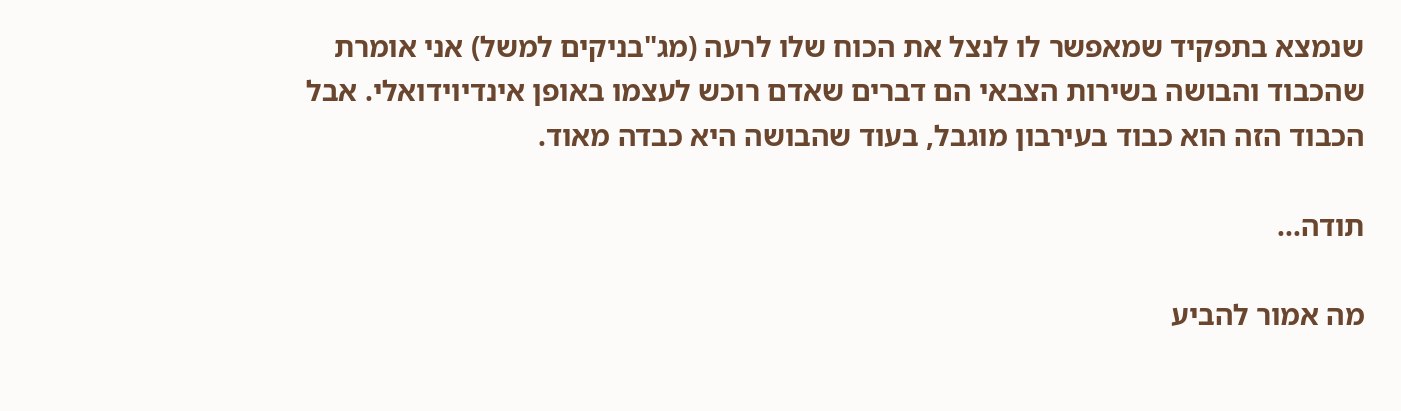שנמצא בתפקיד שמאפשר לו לנצל את הכוח שלו לרעה (מג"בניקים למשל) אני אומרת שהכבוד והבושה בשירות הצבאי הם דברים שאדם רוכש לעצמו באופן אינדיוידואלי. אבל הכבוד הזה הוא כבוד בעירבון מוגבל, בעוד שהבושה היא כבדה מאוד.

תודה...

מה אמור להביע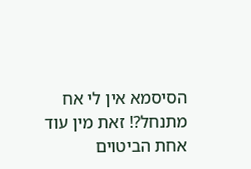הסיסמא אין לי אח מתנחל?! זאת מין עוד אחת הביטוים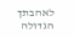לאהבתך הגדולה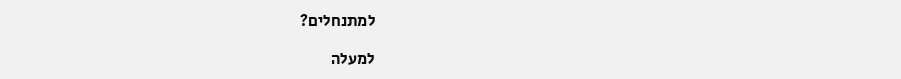למתנחלים?

למעלה